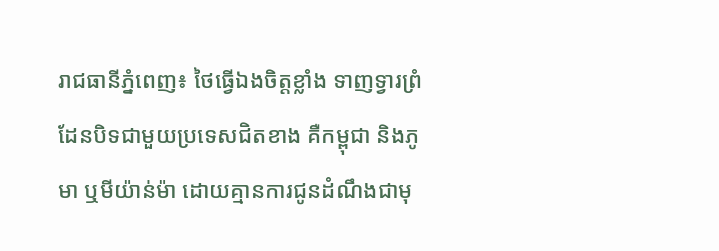រាជធានីភ្នំពេញ៖ ថៃធ្វើឯងចិត្តខ្លាំង ទាញទ្វារព្រំដែនបិទជាមួយប្រទេសជិតខាង គឺកម្ពុជា និងភូមា ឬមីយ៉ាន់ម៉ា ដោយគ្មានការជូនដំណឹងជាមុ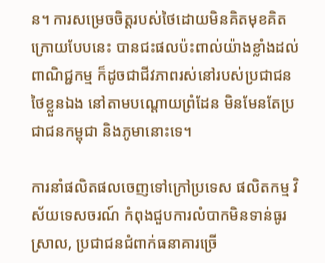ន។ ការសម្រេចចិត្តរបស់ថៃដោយមិនគិតមុខគិតក្រោយបែបនេះ បានជះផលប៉ះពាល់យ៉ាងខ្លាំងដល់ពាណិជ្ជកម្ម ក៏ដូចជាជីវភាពរស់នៅរបស់ប្រជាជនថៃខ្លួនឯង នៅតាមបណ្តោយព្រំដែន មិនមែនតែប្រជាជនកម្ពុជា និងភូមានោះទេ។

ការនាំផលិតផលចេញទៅក្រៅប្រទេស ផលិតកម្ម វិស័យទេសចរណ៍ កំពុងជួបការលំបាកមិនទាន់ធូរស្រាល, ប្រជាជនជំពាក់ធនាគារច្រើ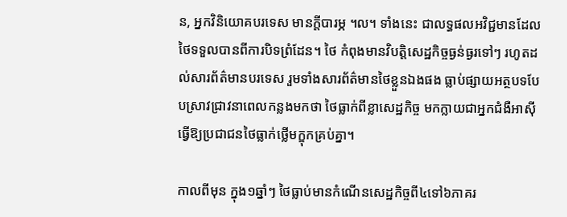ន, អ្នកវិនិយោគបរទេស មានក្ដីបារម្ភ ។ល។ ទាំងនេះ ជាលទ្ធផលអវិជ្ជមានដែលថៃទទួលបានពីការបិទព្រំដែន។ ថៃ កំពុងមានវិបត្តិសេដ្ឋកិច្ចធ្ងន់ធ្ងរទៅៗ រហូតដល់សារព័ត៌មានបរទេស រួមទាំងសារព័ត៌មានថៃខ្លួនឯងផង ធ្លាប់ផ្សាយអត្ថបទបែបស្រាវជ្រាវនាពេលកន្លងមកថា ថៃធ្លាក់ពីខ្លាសេដ្ឋកិច្ច មកក្លាយជាអ្នកជំងឺអាស៊ី ធ្វើឱ្យប្រជាជនថៃធ្លាក់ថ្លើមក្ឌុកគ្រប់គ្នា។

កាលពីមុន ក្នុង១ឆ្នាំៗ ថៃធ្លាប់មានកំណើនសេដ្ឋកិច្ចពី៤ទៅ៦ភាគរ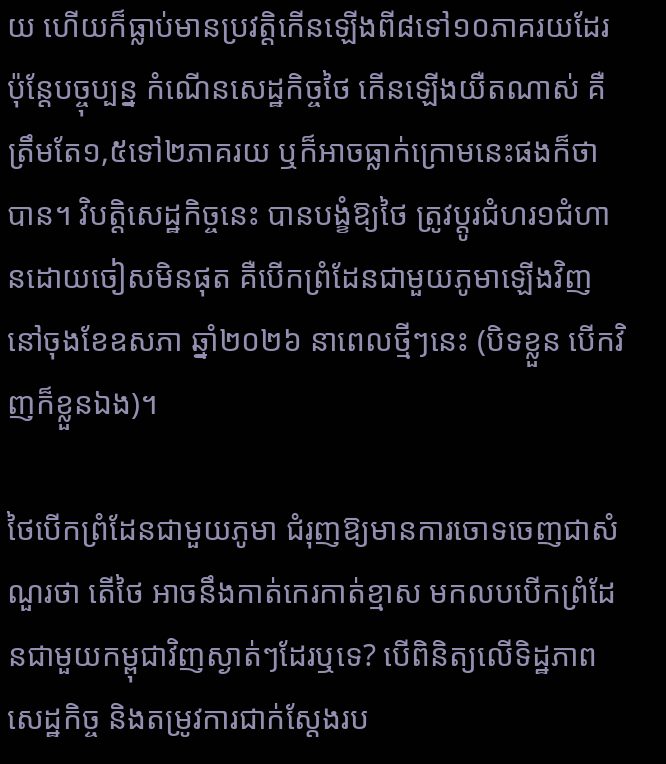យ ហើយក៏ធ្លាប់មានប្រវត្តិកើនឡើងពី៨ទៅ១០ភាគរយដែរ ប៉ុន្តែបច្ចុប្បន្ន កំណើនសេដ្ឋកិច្ចថៃ កើនឡើងយឺតណាស់ គឺត្រឹមតែ១,៥ទៅ២ភាគរយ ឬក៏អាចធ្លាក់ក្រោមនេះផងក៏ថាបាន។ វិបត្តិសេដ្ឋកិច្ចនេះ បានបង្ខំឱ្យថៃ ត្រូវប្តូរជំហរ១ជំហានដោយចៀសមិនផុត គឺបើកព្រំដែនជាមួយភូមាឡើងវិញ នៅចុងខែឧសភា ឆ្នាំ២០២៦ នាពេលថ្មីៗនេះ (បិទខ្លួន បើកវិញក៏ខ្លួនឯង)។

ថៃបើកព្រំដែនជាមួយភូមា ជំរុញឱ្យមានការចោទចេញជាសំណួរថា តើថៃ អាចនឹងកាត់កេរកាត់ខ្មាស មកលបបើកព្រំដែនជាមួយកម្ពុជាវិញស្ងាត់ៗដែរឬទេ? បើពិនិត្យលើទិដ្ឋភាពសេដ្ឋកិច្ច និងតម្រូវការជាក់ស្តែងរប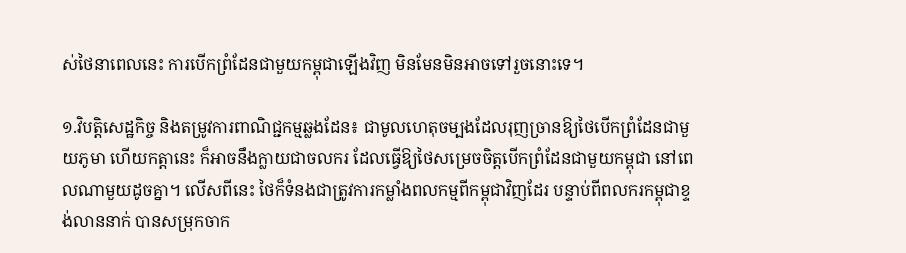ស់ថៃនាពេលនេះ ការបើកព្រំដែនជាមួយកម្ពុជាឡើងវិញ មិនមែនមិនអាចទៅរួចនោះទេ។

១.វិបត្តិសេដ្ឋកិច្ច និងតម្រូវការពាណិជ្ជកម្មឆ្លងដែន៖ ជាមូលហេតុចម្បងដែលរុញច្រានឱ្យថៃបើកព្រំដែនជាមួយភូមា ហើយកត្តានេះ ក៏អាចនឹងក្លាយជាចលករ ដែលធ្វើឱ្យថៃសម្រេចចិត្តបើកព្រំដែនជាមួយកម្ពុជា នៅពេលណាមួយដូចគ្នា។ លើសពីនេះ ថៃក៏ទំនងជាត្រូវការកម្លាំងពលកម្មពីកម្ពុជាវិញដែរ បន្ទាប់ពីពលករកម្ពុជាខ្ទង់លាននាក់ បានសម្រុកចាក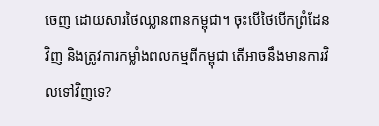ចេញ ដោយសារថៃឈ្លានពានកម្ពុជា។ ចុះបើថៃបើកព្រំដែនវិញ និងត្រូវការកម្លាំងពលកម្មពីកម្ពុជា តើអាចនឹងមានការវិលទៅវិញទេ?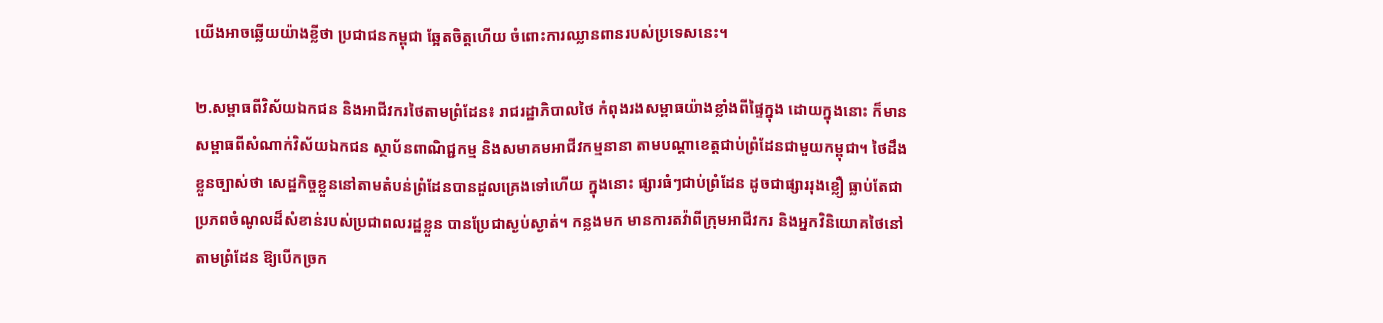យើងអាចឆ្លើយយ៉ាងខ្លីថា ប្រជាជនកម្ពុជា ឆ្អែតចិត្តហើយ ចំពោះការឈ្លានពានរបស់ប្រទេសនេះ។

២.សម្ពាធពីវិស័យឯកជន និងអាជីវករថៃតាមព្រំដែន៖ រាជរដ្ឋាភិបាលថៃ កំពុងរងសម្ពាធយ៉ាងខ្លាំងពីផ្ទៃក្នុង ដោយក្នុងនោះ ក៏មានសម្ពាធពីសំណាក់វិស័យឯកជន ស្ថាប័នពាណិជ្ជកម្ម និងសមាគមអាជីវកម្មនានា តាមបណ្តាខេត្តជាប់ព្រំដែនជាមួយកម្ពុជា។ ថៃដឹងខ្លួនច្បាស់ថា សេដ្ឋកិច្ចខ្លួននៅតាមតំបន់ព្រំដែនបានដួលគ្រេងទៅហើយ ក្នុងនោះ ផ្សារធំៗជាប់ព្រំដែន ដូចជាផ្សាររុងខ្លឿ ធ្លាប់តែជាប្រភពចំណូលដ៏សំខាន់របស់ប្រជាពលរដ្ឋខ្លួន បានប្រែជាស្ងប់ស្ងាត់។ កន្លងមក មានការតវ៉ាពីក្រុមអាជីវករ និងអ្នកវិនិយោគថៃនៅតាមព្រំដែន ឱ្យបើកច្រក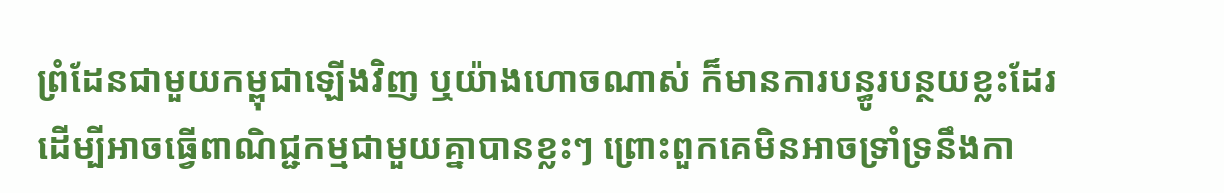ព្រំដែនជាមួយកម្ពុជាឡើងវិញ ឬយ៉ាងហោចណាស់ ក៏មានការបន្ធូរបន្ថយខ្លះដែរ ដើម្បីអាចធ្វើពាណិជ្ជកម្មជាមួយគ្នាបានខ្លះៗ ព្រោះពួកគេមិនអាចទ្រាំទ្រនឹងកា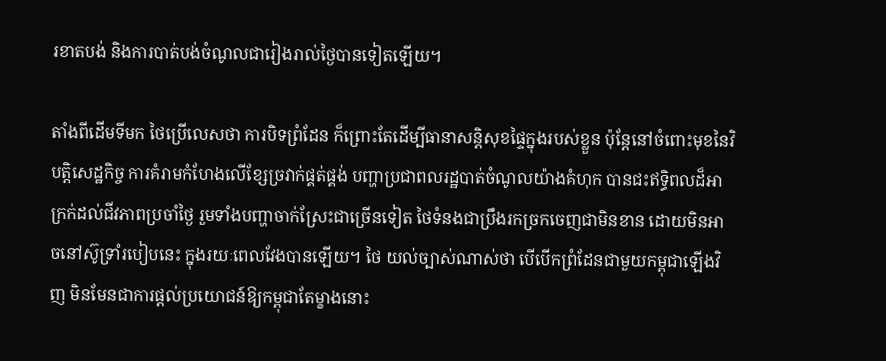រខាតបង់ និងការបាត់បង់ចំណូលជារៀងរាល់ថ្ងៃបានទៀតឡើយ។

តាំងពីដើមទីមក ថៃប្រើលេសថា ការបិទព្រំដែន ក៏ព្រោះតែដើម្បីធានាសន្តិសុខផ្ទៃក្នុងរបស់ខ្លួន ប៉ុន្តែនៅចំពោះមុខនៃវិបត្តិសេដ្ឋកិច្ច ការគំរាមកំហែងលើខ្សែច្រវាក់ផ្គត់ផ្គង់ បញ្ហាប្រជាពលរដ្ឋបាត់ចំណូលយ៉ាងគំហុក បានជះឥទ្ធិពលដ៏អាក្រក់ដល់ជីវភាពប្រចាំថ្ងៃ រួមទាំងបញ្ហាចាក់ស្រែះជាច្រើនទៀត ថៃទំនងជាប្រឹងរកច្រកចេញជាមិនខាន ដោយមិនអាចនៅស៊ូទ្រាំរបៀបនេះ ក្នុងរយៈពេលវែងបានឡើយ។ ថៃ យល់ច្បាស់ណាស់ថា បើបើកព្រំដែនជាមួយកម្ពុជាឡើងវិញ មិនមែនជាការផ្ដល់ប្រយោជន៍ឱ្យកម្ពុជាតែម្ខាងនោះ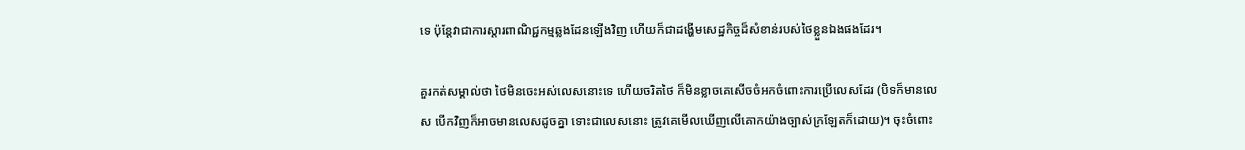ទេ ប៉ុន្តែវាជាការស្តារពាណិជ្ជកម្មឆ្លងដែនឡើងវិញ ហើយក៏ជាដង្ហើមសេដ្ឋកិច្ចដ៏សំខាន់របស់ថៃខ្លួនឯងផងដែរ។

គួរកត់សម្គាល់ថា ថៃមិនចេះអស់លេសនោះទេ ហើយចរិតថៃ ក៏មិនខ្លាចគេសើចចំអកចំពោះការប្រើលេសដែរ (បិទក៏មានលេស បើកវិញក៏អាចមានលេសដូចគ្នា ទោះជាលេសនោះ ត្រូវគេមើលឃើញលើគោកយ៉ាងច្បាស់ក្រឡែតក៏ដោយ)។ ចុះចំពោះ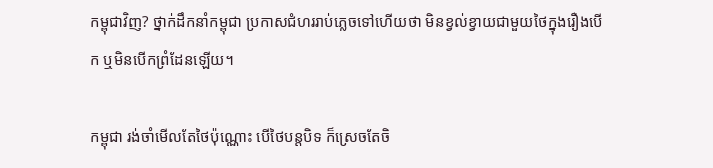កម្ពុជាវិញ? ថ្នាក់ដឹកនាំកម្ពុជា ប្រកាសជំហររាប់ភ្លេចទៅហើយថា មិនខ្វល់ខ្វាយជាមួយថៃក្នុងរឿងបើក ឬមិនបើកព្រំដែនឡើយ។

កម្ពុជា រង់ចាំមើលតែថៃប៉ុណ្ណោះ បើថៃបន្តបិទ ក៏ស្រេចតែចិ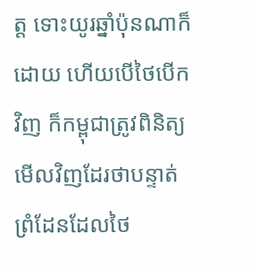ត្ត ទោះយូរឆ្នាំប៉ុនណាក៏ដោយ ហើយបើថៃបើកវិញ ក៏កម្ពុជាត្រូវពិនិត្យមើលវិញដែរថាបន្ទាត់ព្រំដែនដែលថៃ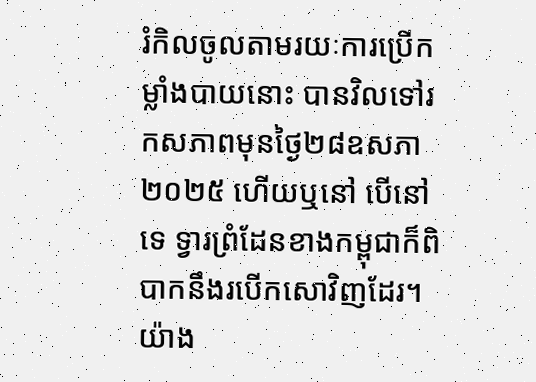រំកិលចូលតាមរយៈការប្រើកម្លាំងបាយនោះ បានវិលទៅរកសភាពមុនថ្ងៃ២៨ឧសភា ២០២៥ ហើយឬនៅ បើនៅទេ ទ្វារព្រំដែនខាងកម្ពុជាក៏ពិបាកនឹងរបើកសោវិញដែរ។ យ៉ាង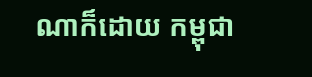ណាក៏ដោយ កម្ពុជា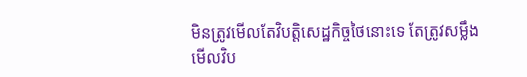មិនត្រូវមើលតែវិបត្តិសេដ្ឋកិច្ចថៃនោះទេ តែត្រូវសម្លឹងមើលវិប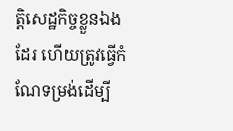ត្តិសេដ្ឋកិច្ចខ្លួនឯងដែរ ហើយត្រូវធ្វើកំណែទម្រង់ដើម្បី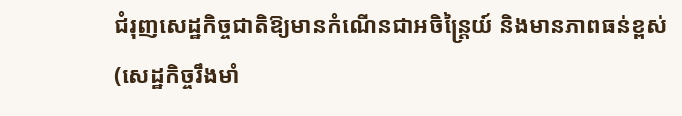ជំរុញសេដ្ឋកិច្ចជាតិឱ្យមានកំណើនជាអចិន្រ្តៃយ៍ និងមានភាពធន់ខ្ពស់ (សេដ្ឋកិច្ចរឹងមាំ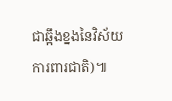ជាឆ្អឹងខ្នងនៃវិស័យការពារជាតិ)៕